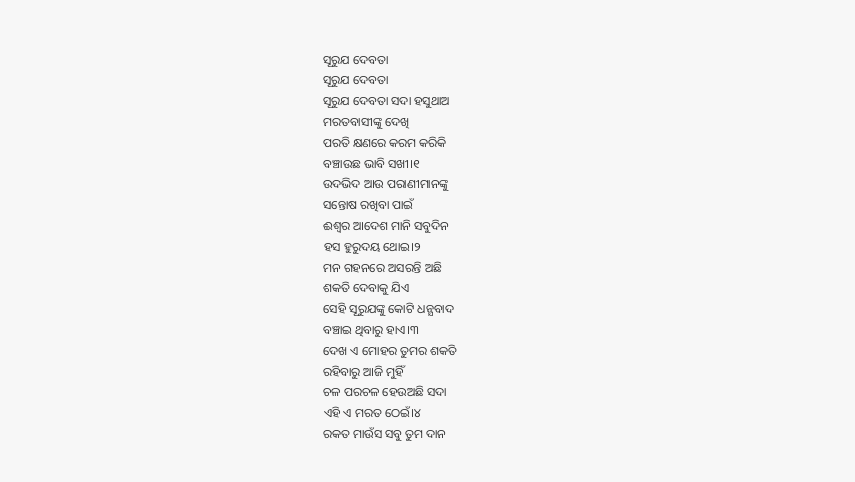ସୂରୁଯ ଦେବତା
ସୂରୁଯ ଦେବତା
ସୂରୁଯ ଦେବତା ସଦା ହସୁଥାଅ
ମରତବାସୀଙ୍କୁ ଦେଖି
ପରତି କ୍ଷଣରେ କରମ କରିକି
ବଞ୍ଚାଉଛ ଭାବି ସଖୀ।୧
ଉଦଭିଦ ଆଉ ପରାଣୀମାନଙ୍କୁ
ସନ୍ତୋଷ ରଖିବା ପାଇଁ
ଈଶ୍ବର ଆଦେଶ ମାନି ସବୁଦିନ
ହସ ହୁରୁଦୟ ଥୋଇ।୨
ମନ ଗହନରେ ଅସରନ୍ତି ଅଛି
ଶକତି ଦେବାକୁ ଯିଏ
ସେହି ସୂରୁଯଙ୍କୁ କୋଟି ଧନ୍ଯବାଦ
ବଞ୍ଚାଇ ଥିବାରୁ ହାଏ।୩
ଦେଖ ଏ ମୋହର ତୁମର ଶକତି
ରହିବାରୁ ଆଜି ମୁହିଁ
ଚଳ ପରଚଳ ହେଉଅଛି ସଦା
ଏହି ଏ ମରତ ଠେଇଁ।୪
ରକତ ମାଉଁସ ସବୁ ତୁମ ଦାନ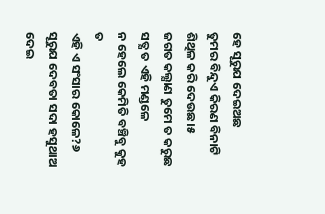ହେ ସୂରୁଯ ଦେଇଅଛ
ତୁମର ବିନ୍ଦୁଏ କିରଣ ବିନାଟି
ଶିଥିଳ କରି ଦେଉଛ।୫
ଜଗତ କଲ୍ଯାଣ ତୁମେ ତ କରୁଛ
ସତ୍ଯ ତ ଏହି ମଣ୍ଡଳେ
ନ ହେଲେ କେମିତି ବଞ୍ଚିବୁ କୁହ ତ
ଏହି ଏ ସଂସାର କୋଳେ?୬
ସୂରୁଯ ଦେବତା ସଦା ହସୁଥାଅ
ଦେଇ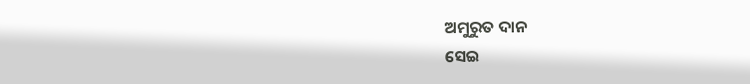ଅମୁରୁତ ଦାନ
ସେଇ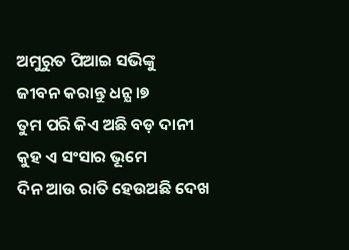ଅମୁରୁତ ପିଆଇ ସଭିଙ୍କୁ
ଜୀବନ କରାନ୍ତୁ ଧନ୍ଯ।୭
ତୁମ ପରି କିଏ ଅଛି ବଡ଼ ଦାନୀ
କୁହ ଏ ସଂସାର ଭୂମେ
ଦିନ ଆଉ ରାତି ହେଉଅଛି ଦେଖ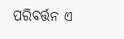ପରିବର୍ତ୍ତନ ଏ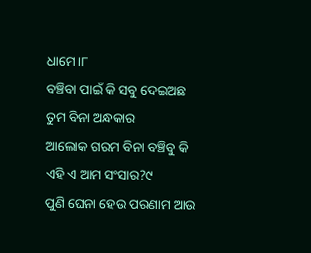ଧାମେ।୮
ବଞ୍ଚିବା ପାଇଁ କି ସବୁ ଦେଇଅଛ
ତୁମ ବିନା ଅନ୍ଧକାର
ଆଲୋକ ଗରମ ବିନା ବଞ୍ଚିବୁ କି
ଏହି ଏ ଆମ ସଂସାର?୯
ପୁଣି ଘେନା ହେଉ ପରଣାମ ଆଉ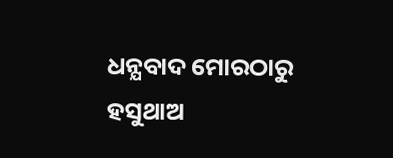ଧନ୍ଯବାଦ ମୋରଠାରୁ
ହସୁଥାଅ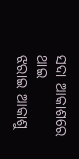ସଦା ଆକାଶରେ ଥାଇ
ଝରାଇ ଆକାଶୁ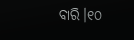ବାରି।୧୦